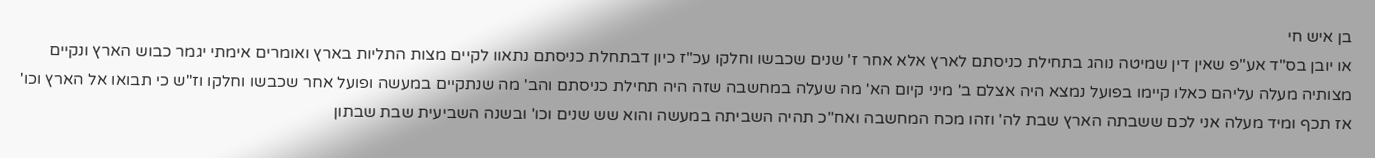בן איש חי
או יובן בס"ד אע"פ שאין דין שמיטה נוהג בתחילת כניסתם לארץ אלא אחר ז' שנים שכבשו וחלקו עכ"ז כיון דבתחלת כניסתם נתאוו לקיים מצות התליות בארץ ואומרים אימתי יגמר כבוש הארץ ונקיים מצותיה מעלה עליהם כאלו קיימו בפועל נמצא היה אצלם ב' מיני קיום הא' מה שעלה במחשבה שזה היה תחילת כניסתם והב' מה שנתקיים במעשה ופועל אחר שכבשו וחלקו וז"ש כי תבואו אל הארץ וכו' אז תכף ומיד מעלה אני לכם ששבתה הארץ שבת לה' וזהו מכח המחשבה ואח"כ תהיה השביתה במעשה והוא שש שנים וכו' ובשנה השביעית שבת שבתון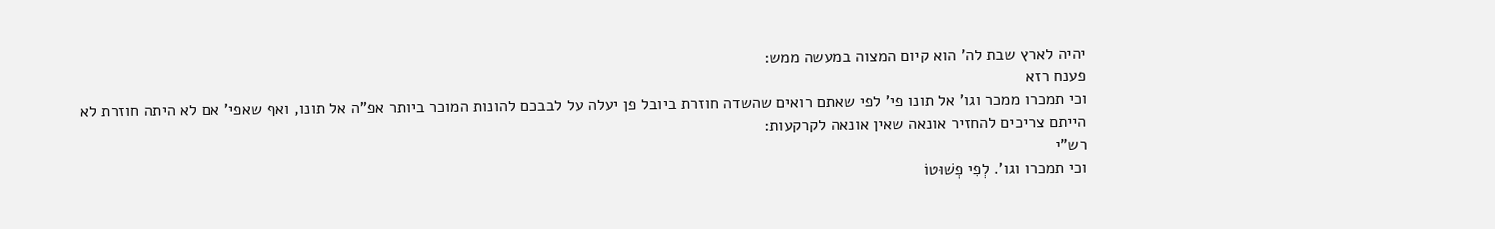יהיה לארץ שבת לה' הוא קיום המצוה במעשה ממש:
פענח רזא
וכי תמכרו ממכר וגו' אל תונו פי' לפי שאתם רואים שהשדה חוזרת ביובל פן יעלה על לבבכם להונות המוכר ביותר אפ"ה אל תונו, ואף שאפי' אם לא היתה חוזרת לא הייתם צריכים להחזיר אונאה שאין אונאה לקרקעות:
רש"י
וכי תמכרו וגו'. לְפִי פְשׁוּטוֹ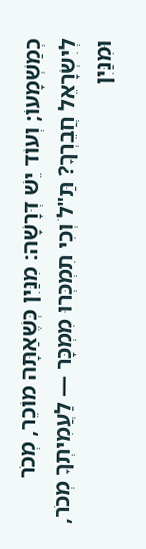כְמַשְׁמָעוֹ; וְעוֹד יֵשׁ דְּרָשָׁה: מִנַּיִן כְּשֶׁאַתָּה מוֹכֵר, מְכֹר לְיִשְׂרָאֵל חֲבֵרְךָ? תַּ"לֹ וְכִי תִמְכְּרוּ מִמְכָּר — לַעֲמִיתְךָ מְכֹר, וּמִנַּיִן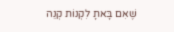שֶׁאִם בָּאתָ לִקְנוֹת קְנֵה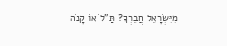מִיִּשְׂרָאֵל חֲבֵרְךָ? תַּ"לֹ אוֹ קָנֹה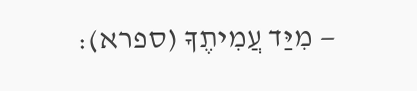— מִיַּד עֲמִיתֶךָ (ספרא):